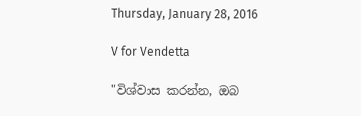Thursday, January 28, 2016

V for Vendetta

"විශ්වාස කරන්න, ඔබ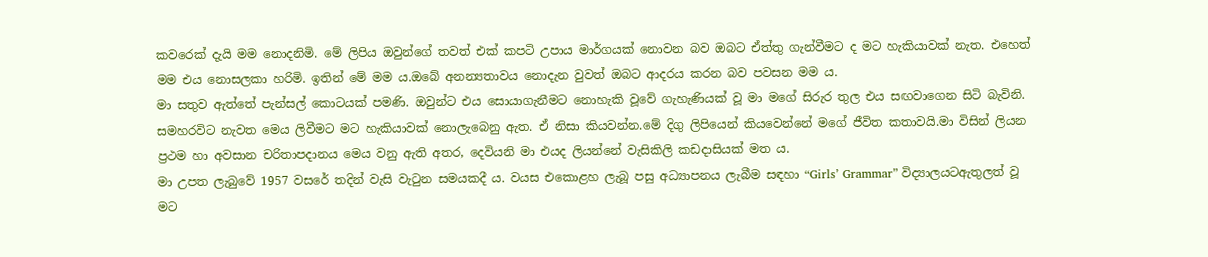කවරෙක් දැයි මම නොදනිමි. මේ ලිපිය ඔවුන්ගේ තවත් එක් කපටි උපාය මාර්ගයක් නොවන බව ඔබට ඒත්තු ගැන්වීමට ද මට හැකියාවක් නැත. එහෙත් මම එය නොසලකා හරිමි. ඉතින් මේ මම ය.ඔබේ අනන්‍යතාවය නොදැන වුවත් ඔබට ආදරය කරන බව පවසන මම ය.
මා සතුව ඇත්තේ පැන්සල් කොටයක් පමණි. ඔවුන්ට එය සොයාගැනීමට නොහැකි වූවේ ගැහැණියක් වූ මා මගේ සිරුර තුල එය සඟවාගෙන සිටි බැවිනි. සමහරවිට නැවත මෙය ලිවීමට මට හැකියාවක් නොලැබෙනු ඇත. ඒ නිසා කියවන්න.මේ දිගු ලිපියෙන් කියවෙන්නේ මගේ ජීවිත කතාවයි.මා විසින් ලියන ප්‍රථම හා අවසාන චරිතාපදානය මෙය වනු ඇති අතර, දෙවියනි මා එයද ලියන්නේ වැසිකිලි කඩදාසියක් මත ය.
මා උපත ලැබුවේ 1957 වසරේ තදින් වැසි වැටුන සමයකදී ය. වයස එකොළහ ලැබූ පසු අධ්‍යාපනය ලැබීම සඳහා “Girls’ Grammar” විද්‍යාලයටඇතුලත් වූ මට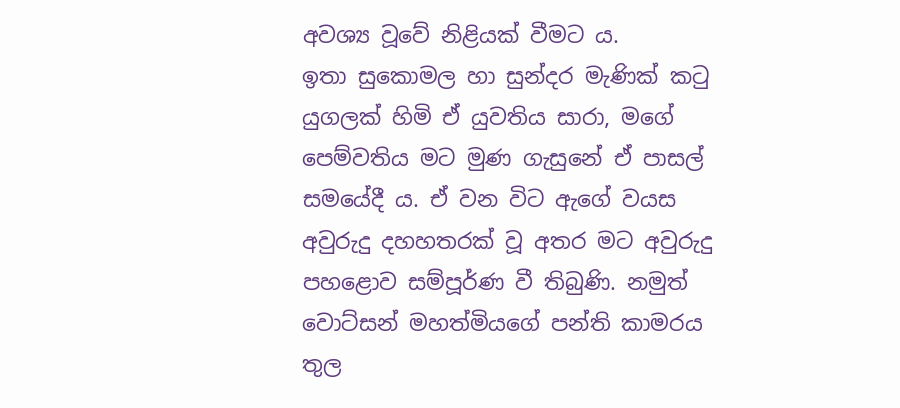අවශ්‍ය වූවේ නිළියක් වීමට ය.
ඉතා සුකොමල හා සුන්දර මැණික් කටු යුගලක් හිමි ඒ යුවතිය සාරා, මගේ පෙම්වතිය මට මුණ ගැසුනේ ඒ පාසල් සමයේදී ය. ඒ වන විට ඇගේ වයස අවුරුදු දහහතරක් වූ අතර මට අවුරුදු පහළොව සම්පූර්ණ වී තිබුණි. නමුත් වොට්සන් මහත්මියගේ පන්ති කාමරය තුල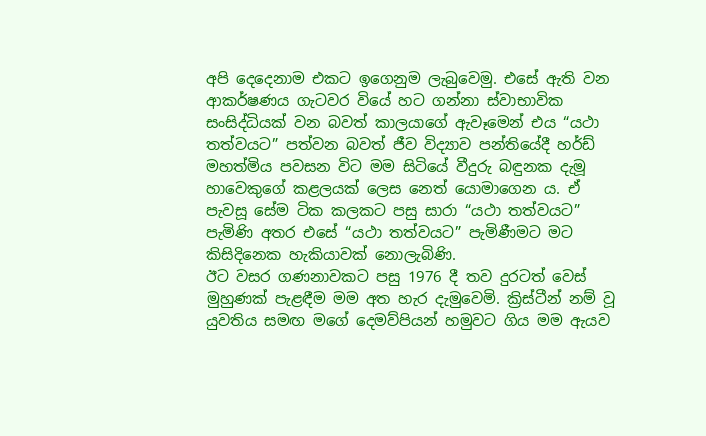අපි දෙදෙනාම එකට ඉගෙනුම ලැබුවෙමු. එසේ ඇති වන ආකර්ෂණය ගැටවර වියේ හට ගන්නා ස්වාභාවික සංසිද්ධියක් වන බවත් කාලයාගේ ඇවෑමෙන් එය “යථා තත්වයට” පත්වන බවත් ජීව විද්‍යාව පන්තියේදී හර්ඩ් මහත්මිය පවසන විට මම සිටියේ වීදුරු බඳුනක දැමූ හාවෙකුගේ කළලයක් ලෙස නෙත් යොමාගෙන ය. ඒ පැවසූ සේම ටික කලකට පසු සාරා “යථා තත්වයට” පැමිණි අතර එසේ “යථා තත්වයට” පැමිණීමට මට කිසිදිනෙක හැකියාවක් නොලැබිණි.
ඊට වසර ගණනාවකට පසු 1976 දී තව දුරටත් වෙස් මුහුණක් පැළඳීම මම අත හැර දැමුවෙමි. ක්‍රිස්ටීන් නම් වූ යුවතිය සමඟ මගේ දෙමව්පියන් හමුවට ගිය මම ඇයව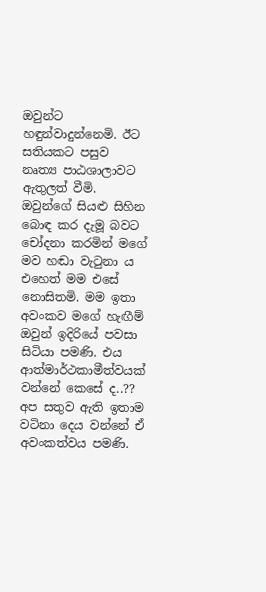ඔවුන්ට හඳුන්වාදුන්නෙමි. ඊට සතියකට පසුව නෘත්‍ය පාඨශාලාවට ඇතුලත් වීමි. ඔවුන්ගේ සියළු සිහින බොඳ කර දැමූ බවට චෝදනා කරමින් මගේ මව හඬා වැටුනා ය
එහෙත් මම එසේ නොසිතමි. මම ඉතා අවංකව මගේ හැඟීම් ඔවුන් ඉදිරියේ පවසා සිටියා පමණි. එය ආත්මාර්ථකාමීත්වයක් වන්නේ කෙසේ ද..?? අප සතුව ඇති ඉතාම වටිනා දෙය වන්නේ ඒ අවංකත්වය පමණි.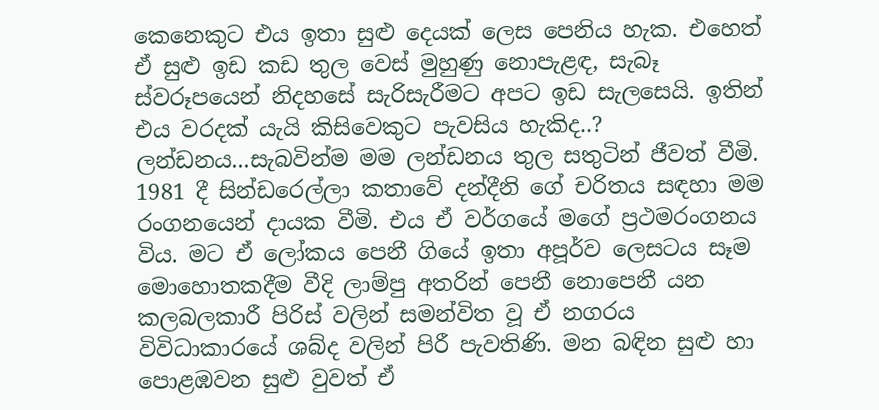කෙනෙකුට එය ඉතා සුළු දෙයක් ලෙස පෙනිය හැක. එහෙත් ඒ සුළු ඉඩ කඩ තුල වෙස් මුහුණු නොපැළඳ, සැබෑ ස්වරූපයෙන් නිදහසේ සැරිසැරීමට අපට ඉඩ සැලසෙයි. ඉතින් එය වරදක් යැයි කිසිවෙකුට පැවසිය හැකිද..?
ලන්ඩනය...සැබවින්ම මම ලන්ඩනය තුල සතුටින් ජීවත් වීමි. 1981 දී සින්ඩරෙල්ලා කතාවේ දන්දීනි ගේ චරිතය සඳහා මම රංගනයෙන් දායක වීමි. එය ඒ වර්ගයේ මගේ ප්‍රථමරංගනය විය. මට ඒ ලෝකය පෙනී ගියේ ඉතා අපූර්ව ලෙසටය සෑම මොහොතකදීම වීදි ලාම්පු අතරින් පෙනී නොපෙනී යන කලබලකාරී පිරිස් වලින් සමන්විත වූ ඒ නගරය විවිධාකාරයේ ශබ්ද වලින් පිරී පැවතිණි. මන බඳින සුළු හා පොළඹවන සුළු වුවත් ඒ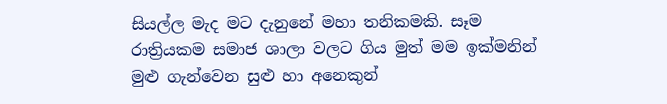සියල්ල මැද මට දැනුනේ මහා තනිකමකි. සෑම රාත්‍රියකම සමාජ ශාලා වලට ගිය මුත් මම ඉක්මනින් මුළු ගැන්වෙන සුළු හා අනෙකුන්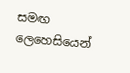සමඟ ලෙහෙසියෙන්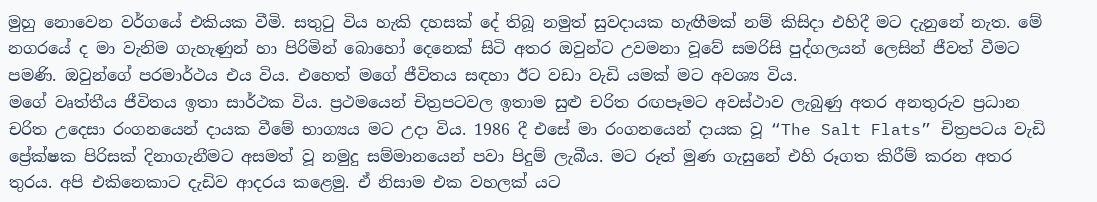මුහු නොවෙන වර්ගයේ එකියක වීමි. සතුටු විය හැකි දහසක් දේ තිබූ නමුත් සුවදායක හැඟීමක් නම් කිසිදා එහිදී මට දැනුනේ නැත. මේ නගරයේ ද මා වැනිම ගැහැණුන් හා පිරිමින් බොහෝ දෙනෙක් සිටි අතර ඔවුන්ට උවමනා වූවේ සමරිසි පුද්ගලයන් ලෙසින් ජීවත් වීමට පමණි. ඔවුන්ගේ පරමාර්ථය එය විය. එහෙත් මගේ ජීවිතය සඳහා ඊට වඩා වැඩි යමක් මට අවශ්‍ය විය.
මගේ වෘත්තීය ජීවිතය ඉතා සාර්ථක විය. ප්‍රථමයෙන් චිත්‍රපටවල ඉතාම සුළු චරිත රඟපෑමට අවස්ථාව ලැබුණු අතර අනතුරුව ප්‍රධාන චරිත උදෙසා රංගනයෙන් දායක වීමේ භාග්‍යය මට උදා විය. 1986 දී එසේ මා රංගනයෙන් දායක වූ “The Salt Flats” චිත්‍රපටය වැඩි ප්‍රේක්ෂක පිරිසක් දිනාගැනීමට අසමත් වූ නමුදු සම්මානයෙන් පවා පිදුම් ලැබීය. මට රූත් මුණ ගැසුනේ එහි රූගත කිරීම් කරන අතර තුරය. අපි එකිනෙකාට දැඩිව ආදරය කළෙමු. ඒ නිසාම එක වහලක් යට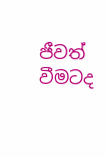ජීවත් වීමටද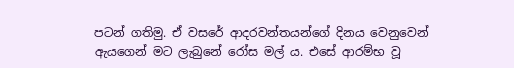පටන් ගතිමු. ඒ වසරේ ආදරවන්තයන්ගේ දිනය වෙනුවෙන් ඇයගෙන් මට ලැබුනේ රෝස මල් ය. එසේ ආරම්භ වූ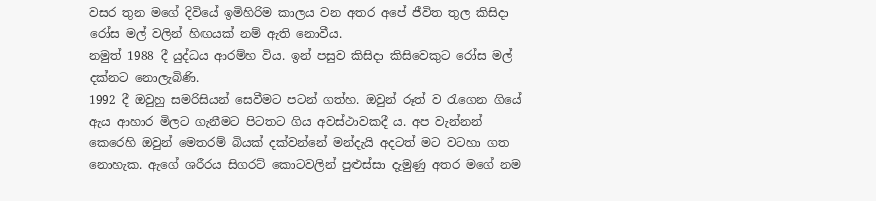වසර තුන මගේ දිවියේ ඉමිහිරිම කාලය වන අතර අපේ ජීවිත තුල කිසිදා රෝස මල් වලින් හිඟයක් නම් ඇති නොවීය.
නමුත් 1988 දී යුද්ධය ආරම්හ විය. ඉන් පසුව කිසිදා කිසිවෙකුට රෝස මල් දක්නට නොලැබිණි.
1992 දී ඔවුහු සමරිසියන් සෙවීමට පටන් ගත්හ. ඔවුන් රූත් ව රැගෙන ගියේ ඇය ආහාර මිලට ගැනීමට පිටතට ගිය අවස්ථාවකදී ය. අප වැන්නන් කෙරෙහි ඔවුන් මෙතරම් බියක් දක්වන්නේ මන්දැයි අදටත් මට වටහා ගත නොහැක. ඇගේ ශරීරය සිගරට් කොටවලින් පුළුස්සා දැමුණු අතර මගේ නම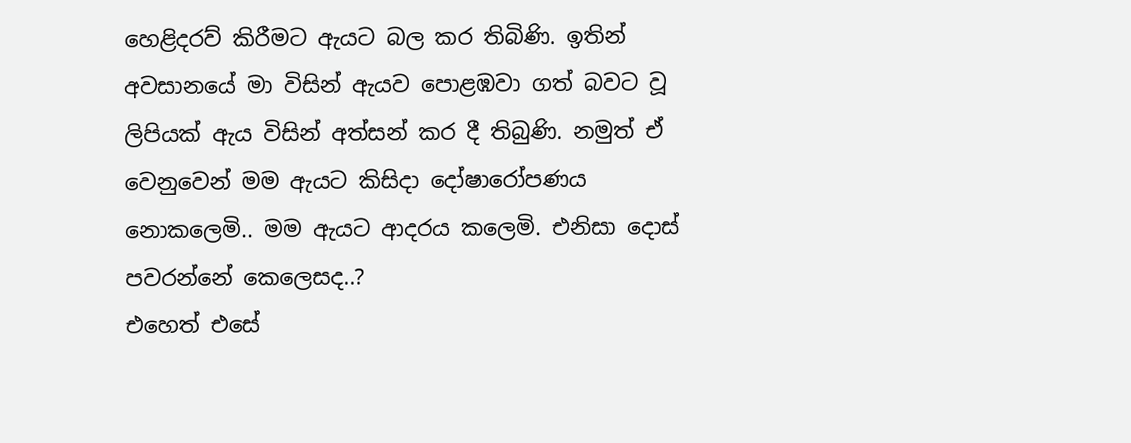හෙළිදරව් කිරීමට ඇයට බල කර තිබිණි. ඉතින් අවසානයේ මා විසින් ඇයව පොළඹවා ගත් බවට වූ ලිපියක් ඇය විසින් අත්සන් කර දී තිබුණි. නමුත් ඒ වෙනුවෙන් මම ඇයට කිසිදා දෝෂාරෝපණය නොකලෙමි.. මම ඇයට ආදරය කලෙමි. එනිසා දොස් පවරන්නේ කෙලෙසද..?
එහෙත් එසේ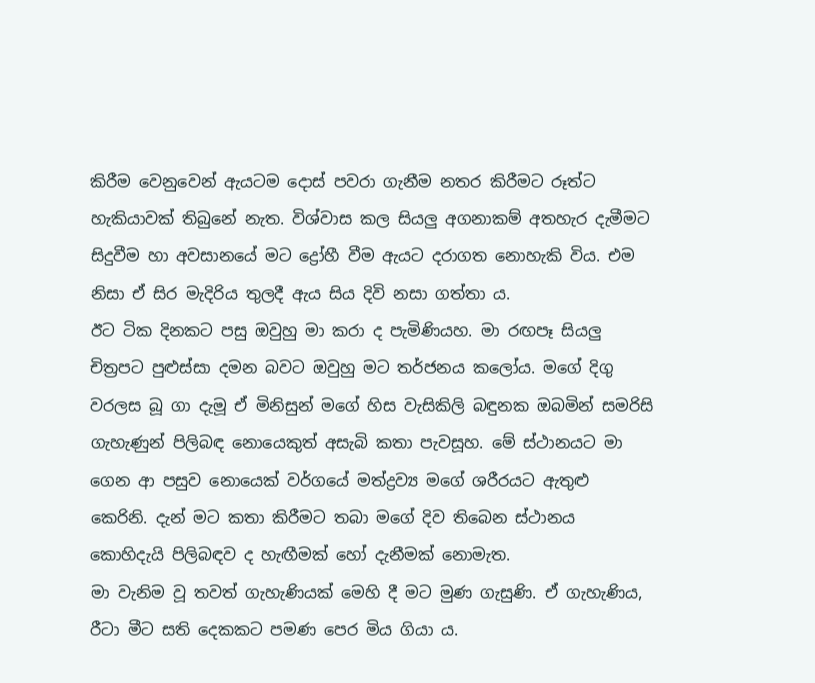කිරීම වෙනුවෙන් ඇයටම දොස් පවරා ගැනීම නතර කිරීමට රූත්ට හැකියාවක් තිබුනේ නැත. විශ්වාස කල සියලු අගනාකම් අතහැර දැමීමට සිදුවීම හා අවසානයේ මට ද්‍රෝහී වීම ඇයට දරාගත නොහැකි විය. එම නිසා ඒ සිර මැදිරිය තුලදී ඇය සිය දිවි නසා ගත්තා ය.
ඊට ටික දිනකට පසු ඔවුහු මා කරා ද පැමිණියහ. මා රඟපෑ සියලු චිත්‍රපට පුළුස්සා දමන බවට ඔවුහු මට තර්ජනය කලෝය. මගේ දිගු වරලස බූ ගා දැමූ ඒ මිනිසුන් මගේ හිස වැසිකිලි බඳුනක ඔබමින් සමරිසි ගැහැණුන් පිලිබඳ නොයෙකුත් අසැබි කතා පැවසූහ. මේ ස්ථානයට මා ගෙන ආ පසුව නොයෙක් වර්ගයේ මත්ද්‍රව්‍ය මගේ ශරීරයට ඇතුළු කෙරිනි. දැන් මට කතා කිරීමට තබා මගේ දිව තිබෙන ස්ථානය කොහිදැයි පිලිබඳව ද හැඟීමක් හෝ දැනීමක් නොමැත.
මා වැනිම වූ තවත් ගැහැණියක් මෙහි දී මට මුණ ගැසුණි. ඒ ගැහැණිය, රීටා මීට සති දෙකකට පමණ පෙර මිය ගියා ය.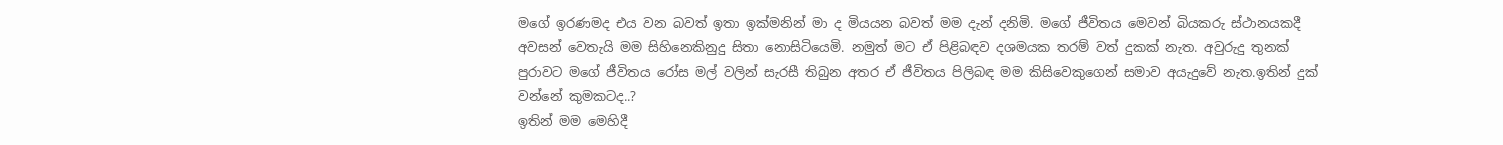මගේ ඉරණමද එය වන බවත් ඉතා ඉක්මනින් මා ද මියයන බවත් මම දැන් දනිමි. මගේ ජීවිතය මෙවන් බියකරු ස්ථානයකදී අවසන් වෙතැයි මම සිහිනෙකිනුදු සිතා නොසිටියෙමි. නමුත් මට ඒ පිළිබඳව දශමයක තරම් වත් දුකක් නැත. අවුරුදු තුනක් පුරාවට මගේ ජීවිතය රෝස මල් වලින් සැරසී තිබුන අතර ඒ ජීවිතය පිලිබඳ මම කිසිවෙකුගෙන් සමාව අයැදුවේ නැත.ඉතින් දුක් වන්නේ කුමකටද..?
ඉතින් මම මෙහිදී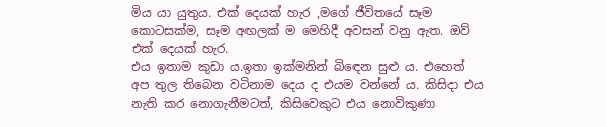මිය යා යුතුය. එක් දෙයක් හැර ,මගේ ජීවිතයේ සෑම කොටසක්ම, සෑම අඟලක් ම මෙහිදී අවසන් වනු ඇත. ඔව් එක් දෙයක් හැර.
එය ඉතාම කුඩා ය.ඉතා ඉක්මනින් බිඳෙන සුළු ය. එහෙත් අප තුල තිබෙන වටිනාම දෙය ද එයම වන්නේ ය. කිසිදා එය නැති කර නොගැනීමටත්, කිසිවෙකුට එය නොවිකුණා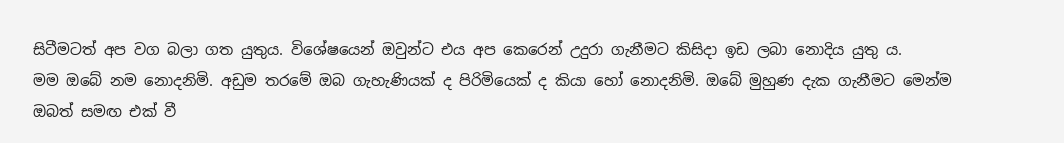සිටීමටත් අප වග බලා ගත යුතුය. විශේෂයෙන් ඔවුන්ට එය අප කෙරෙන් උදුරා ගැනීමට කිසිදා ඉඩ ලබා නොදිය යුතු ය.
මම ඔබේ නම නොදනිමි. අඩුම තරමේ ඔබ ගැහැණියක් ද පිරිමියෙක් ද කියා හෝ නොදනිමි. ඔබේ මුහුණ දැක ගැනීමට මෙන්ම ඔබත් සමඟ එක් වී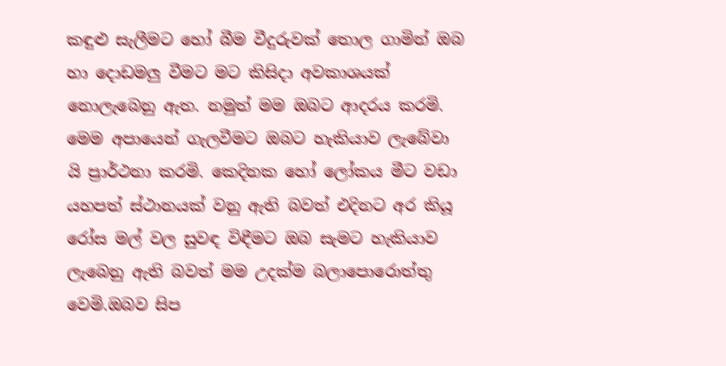කඳුළු සැලීමට හෝ බීම වීදුරුවක් තොල ගාමින් ඔබ හා දොඩමලු වීමට මට කිසිදා අවකාශයක් නොලැබෙනු ඇත. නමුත් මම ඔබට ආදරය කරමි. මෙම අපායෙන් ගැලවීමට ඔබට හැකියාව ලැබේවා යි ප්‍රාර්ථනා කරමි. කෙදිනක හෝ ලෝකය මීට වඩා යහපත් ස්ථානයක් වනු ඇති බවත් එදිනට අර කියූ රෝස මල් වල සුවඳ විඳීමට ඔබ සැමට හැකියාව ලැබෙනු ඇති බවත් මම උදක්ම බලාපොරොත්තු වෙමි.ඔබව සිප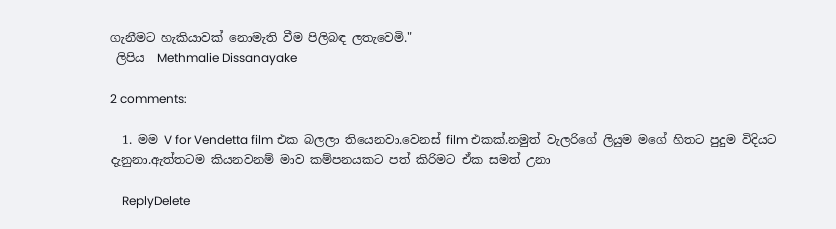ගැනීමට හැකියාවක් නොමැති වීම පිලිබඳ ලතැවෙමි."
 ලිපිය  Methmalie Dissanayake

2 comments:

  1. මම V for Vendetta film එක බලලා තියෙනවා.වෙනස් film එකක්.නමුත් වැලරිගේ ලියුම මගේ හිතට පුදුම විදියට දැනුනා.ඇත්තටම කියනවනම් මාව කම්පනයකට පත් කිරිමට ඒක සමත් උනා

    ReplyDelete